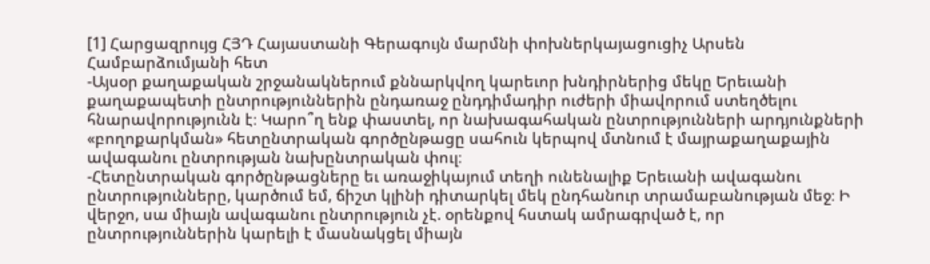[1] Հարցազրույց ՀՅԴ Հայաստանի Գերագույն մարմնի փոխներկայացուցիչ Արսեն Համբարձումյանի հետ
-Այսօր քաղաքական շրջանակներում քննարկվող կարեւոր խնդիրներից մեկը Երեւանի քաղաքապետի ընտրություններին ընդառաջ ընդդիմադիր ուժերի միավորում ստեղծելու հնարավորությունն է։ Կարո՞ղ ենք փաստել, որ նախագահական ընտրությունների արդյունքների «բողոքարկման» հետընտրական գործընթացը սահուն կերպով մտնում է մայրաքաղաքային ավագանու ընտրության նախընտրական փուլ։
-Հետընտրական գործընթացները եւ առաջիկայում տեղի ունենալիք Երեւանի ավագանու ընտրությունները, կարծում եմ, ճիշտ կլինի դիտարկել մեկ ընդհանուր տրամաբանության մեջ։ Ի վերջո, սա միայն ավագանու ընտրություն չէ. օրենքով հստակ ամրագրված է, որ ընտրություններին կարելի է մասնակցել միայն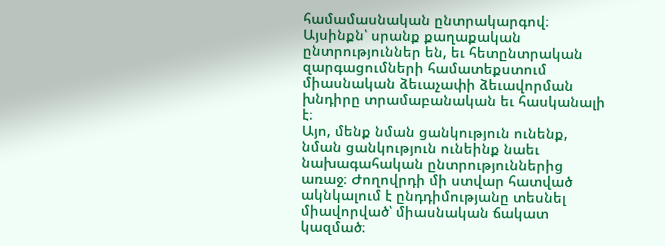համամասնական ընտրակարգով։ Այսինքն՝ սրանք քաղաքական ընտրություններ են, եւ հետընտրական զարգացումների համատեքստում միասնական ձեւաչափի ձեւավորման խնդիրը տրամաբանական եւ հասկանալի է։
Այո, մենք նման ցանկություն ունենք, նման ցանկություն ունեինք նաեւ նախագահական ընտրություններից առաջ։ Ժողովրդի մի ստվար հատված ակնկալում է ընդդիմությանը տեսնել միավորված՝ միասնական ճակատ կազմած։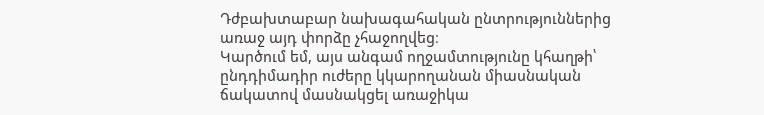Դժբախտաբար նախագահական ընտրություններից առաջ այդ փորձը չհաջողվեց։
Կարծում եմ, այս անգամ ողջամտությունը կհաղթի՝ ընդդիմադիր ուժերը կկարողանան միասնական ճակատով մասնակցել առաջիկա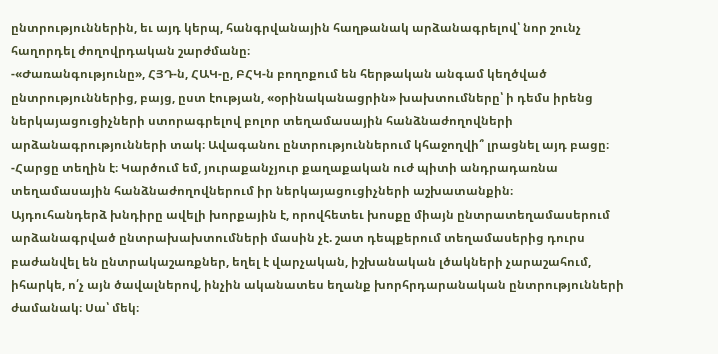ընտրություններին, եւ այդ կերպ, հանգրվանային հաղթանակ արձանագրելով՝ նոր շունչ հաղորդել ժողովրդական շարժմանը։
-«Ժառանգությունը», ՀՅԴ-ն, ՀԱԿ-ը, ԲՀԿ-ն բողոքում են հերթական անգամ կեղծված ընտրություններից, բայց, ըստ էության, «օրինականացրին» խախտումները՝ ի դեմս իրենց ներկայացուցիչների ստորագրելով բոլոր տեղամասային հանձնաժողովների արձանագրությունների տակ։ Ավագանու ընտրություններում կհաջողվի՞ լրացնել այդ բացը։
-Հարցը տեղին է։ Կարծում եմ, յուրաքանչյուր քաղաքական ուժ պիտի անդրադառնա տեղամասային հանձնաժողովներում իր ներկայացուցիչների աշխատանքին։
Այդուհանդերձ խնդիրը ավելի խորքային է, որովհետեւ խոսքը միայն ընտրատեղամասերում արձանագրված ընտրախախտումների մասին չէ. շատ դեպքերում տեղամասերից դուրս բաժանվել են ընտրակաշառքներ, եղել է վարչական, իշխանական լծակների չարաշահում, իհարկե, ո՛չ այն ծավալներով, ինչին ականատես եղանք խորհրդարանական ընտրությունների ժամանակ։ Սա՝ մեկ։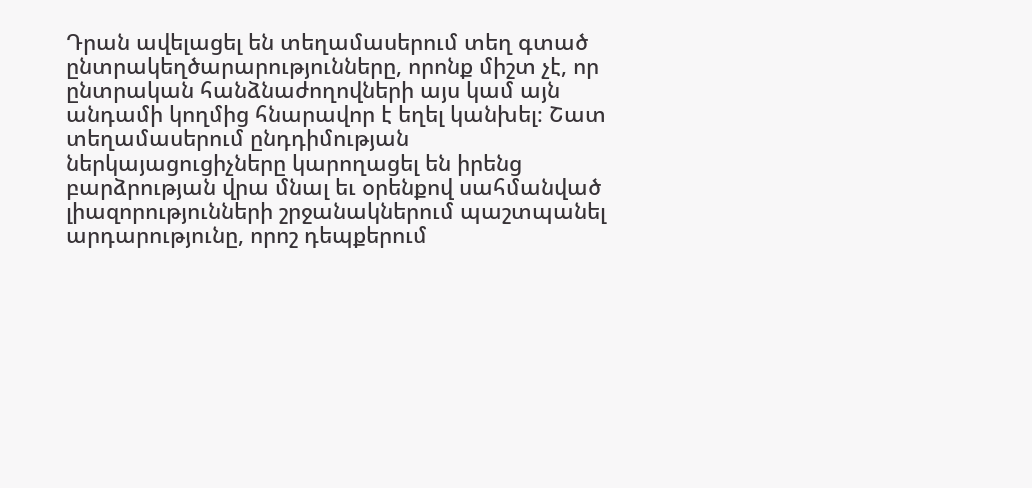Դրան ավելացել են տեղամասերում տեղ գտած ընտրակեղծարարությունները, որոնք միշտ չէ, որ ընտրական հանձնաժողովների այս կամ այն անդամի կողմից հնարավոր է եղել կանխել։ Շատ տեղամասերում ընդդիմության ներկայացուցիչները կարողացել են իրենց բարձրության վրա մնալ եւ օրենքով սահմանված լիազորությունների շրջանակներում պաշտպանել արդարությունը, որոշ դեպքերում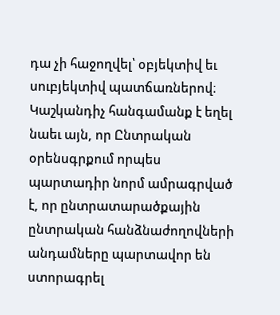դա չի հաջողվել՝ օբյեկտիվ եւ սուբյեկտիվ պատճառներով։
Կաշկանդիչ հանգամանք է եղել նաեւ այն, որ Ընտրական օրենսգրքում որպես պարտադիր նորմ ամրագրված է, որ ընտրատարածքային ընտրական հանձնաժողովների անդամները պարտավոր են ստորագրել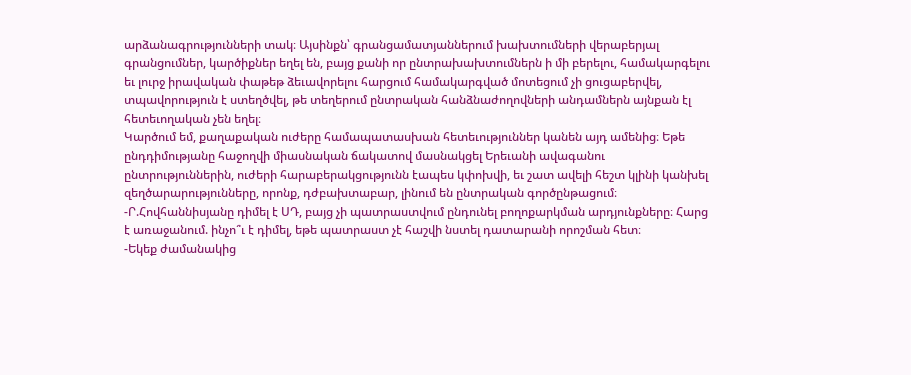արձանագրությունների տակ։ Այսինքն՝ գրանցամատյաններում խախտումների վերաբերյալ գրանցումներ, կարծիքներ եղել են, բայց քանի որ ընտրախախտումներն ի մի բերելու, համակարգելու եւ լուրջ իրավական փաթեթ ձեւավորելու հարցում համակարգված մոտեցում չի ցուցաբերվել, տպավորություն է ստեղծվել, թե տեղերում ընտրական հանձնաժողովների անդամներն այնքան էլ հետեւողական չեն եղել։
Կարծում եմ, քաղաքական ուժերը համապատասխան հետեւություններ կանեն այդ ամենից։ Եթե ընդդիմությանը հաջողվի միասնական ճակատով մասնակցել Երեւանի ավագանու ընտրություններին, ուժերի հարաբերակցությունն էապես կփոխվի, եւ շատ ավելի հեշտ կլինի կանխել զեղծարարությունները, որոնք, դժբախտաբար, լինում են ընտրական գործընթացում։
-Ր.Հովհաննիսյանը դիմել է ՍԴ, բայց չի պատրաստվում ընդունել բողոքարկման արդյունքները։ Հարց է առաջանում. ինչո՞ւ է դիմել, եթե պատրաստ չէ հաշվի նստել դատարանի որոշման հետ։
-Եկեք ժամանակից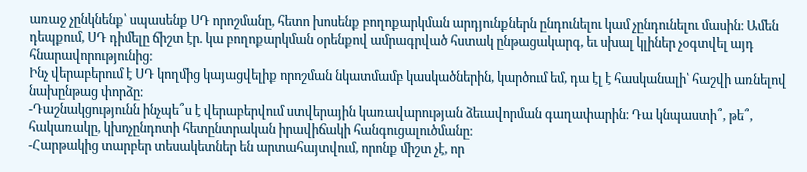առաջ չընկնենք՝ սպասենք ՍԴ որոշմանը, հետո խոսենք բողոքարկման արդյունքներն ընդունելու կամ չընդունելու մասին։ Ամեն դեպքում, ՍԴ դիմելը ճիշտ էր. կա բողոքարկման օրենքով ամրագրված հստակ ընթացակարգ, եւ սխալ կլիներ չօգտվել այդ հնարավորությունից։
Ինչ վերաբերում է ՍԴ կողմից կայացվելիք որոշման նկատմամբ կասկածներին, կարծում եմ, դա էլ է հասկանալի՝ հաշվի առնելով նախընթաց փորձը։
-Դաշնակցությունն ինչպե՞ս է վերաբերվում ստվերային կառավարության ձեւավորման գաղափարին։ Դա կնպաստի՞, թե՞, հակառակը, կխոչընդոտի հետընտրական իրավիճակի հանգուցալուծմանը։
-Հարթակից տարբեր տեսակետներ են արտահայտվում, որոնք միշտ չէ, որ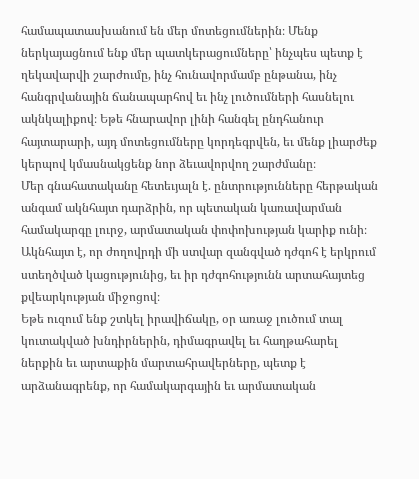համապատասխանում են մեր մոտեցումներին։ Մենք ներկայացնում ենք մեր պատկերացումները՝ ինչպես պետք է ղեկավարվի շարժումը, ինչ հունավորմամբ ընթանա, ինչ հանգրվանային ճանապարհով եւ ինչ լուծումների հասնելու ակնկալիքով։ Եթե հնարավոր լինի հանգել ընդհանուր հայտարարի, այդ մոտեցումները կորդեգրվեն, եւ մենք լիարժեք կերպով կմասնակցենք նոր ձեւավորվող շարժմանը։
Մեր գնահատականը հետեւյալն է. ընտրությունները հերթական անգամ ակնհայտ դարձրին, որ պետական կառավարման համակարգը լուրջ, արմատական փոփոխության կարիք ունի։ Ակնհայտ է, որ ժողովրդի մի ստվար զանգված դժգոհ է երկրում ստեղծված կացությունից, եւ իր դժգոհությունն արտահայտեց քվեարկության միջոցով։
Եթե ուզում ենք շտկել իրավիճակը, օր առաջ լուծում տալ կուտակված խնդիրներին, դիմագրավել եւ հաղթահարել ներքին եւ արտաքին մարտահրավերները, պետք է արձանագրենք, որ համակարգային եւ արմատական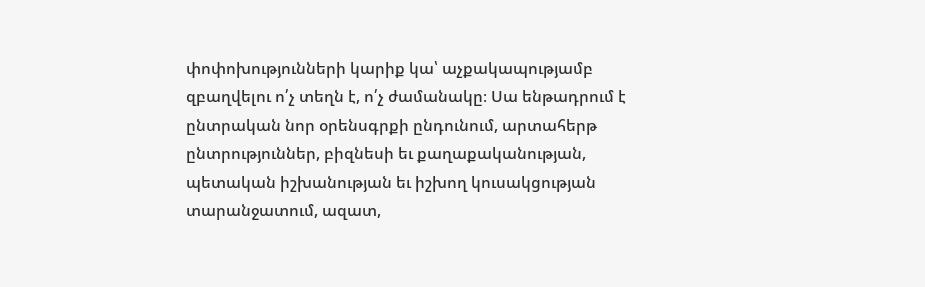փոփոխությունների կարիք կա՝ աչքակապությամբ զբաղվելու ո՛չ տեղն է, ո՛չ ժամանակը։ Սա ենթադրում է ընտրական նոր օրենսգրքի ընդունում, արտահերթ ընտրություններ, բիզնեսի եւ քաղաքականության, պետական իշխանության եւ իշխող կուսակցության տարանջատում, ազատ,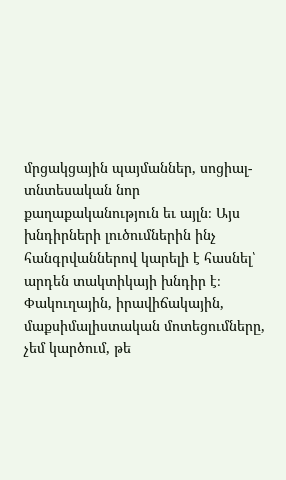մրցակցային պայմաններ, սոցիալ-տնտեսական նոր քաղաքականություն եւ այլն։ Այս խնդիրների լուծումներին ինչ հանգրվաններով կարելի է հասնել՝ արդեն տակտիկայի խնդիր է։
Փակուղային, իրավիճակային, մաքսիմալիստական մոտեցումները, չեմ կարծում, թե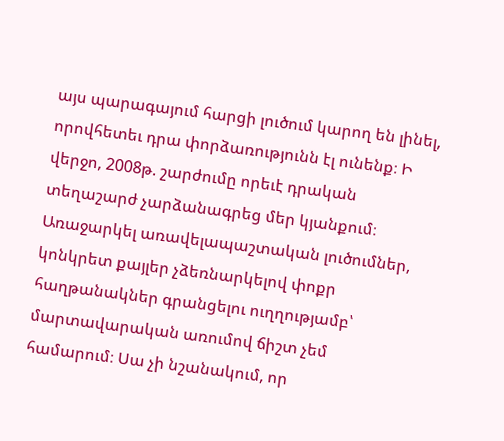այս պարագայում հարցի լուծում կարող են լինել, որովհետեւ դրա փորձառությունն էլ ունենք։ Ի վերջո, 2008թ. շարժումը որեւէ դրական տեղաշարժ չարձանագրեց մեր կյանքում։
Առաջարկել առավելապաշտական լուծումներ, կոնկրետ քայլեր չձեռնարկելով փոքր հաղթանակներ գրանցելու ուղղությամբ՝ մարտավարական առումով ճիշտ չեմ համարում։ Սա չի նշանակում, որ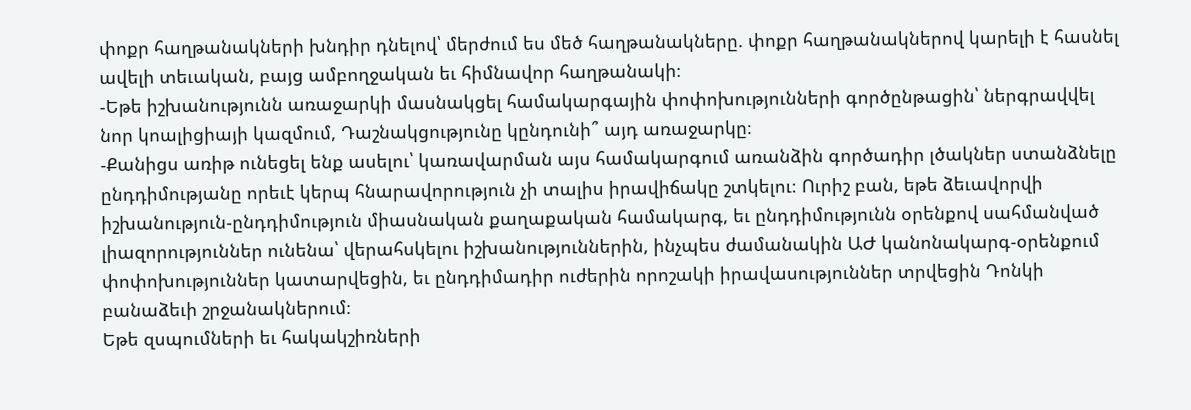փոքր հաղթանակների խնդիր դնելով՝ մերժում ես մեծ հաղթանակները. փոքր հաղթանակներով կարելի է հասնել ավելի տեւական, բայց ամբողջական եւ հիմնավոր հաղթանակի։
-Եթե իշխանությունն առաջարկի մասնակցել համակարգային փոփոխությունների գործընթացին՝ ներգրավվել նոր կոալիցիայի կազմում, Դաշնակցությունը կընդունի՞ այդ առաջարկը։
-Քանիցս առիթ ունեցել ենք ասելու՝ կառավարման այս համակարգում առանձին գործադիր լծակներ ստանձնելը ընդդիմությանը որեւէ կերպ հնարավորություն չի տալիս իրավիճակը շտկելու։ Ուրիշ բան, եթե ձեւավորվի իշխանություն-ընդդիմություն միասնական քաղաքական համակարգ, եւ ընդդիմությունն օրենքով սահմանված լիազորություններ ունենա՝ վերահսկելու իշխանություններին, ինչպես ժամանակին ԱԺ կանոնակարգ-օրենքում փոփոխություններ կատարվեցին, եւ ընդդիմադիր ուժերին որոշակի իրավասություններ տրվեցին Դոնկի բանաձեւի շրջանակներում։
Եթե զսպումների եւ հակակշիռների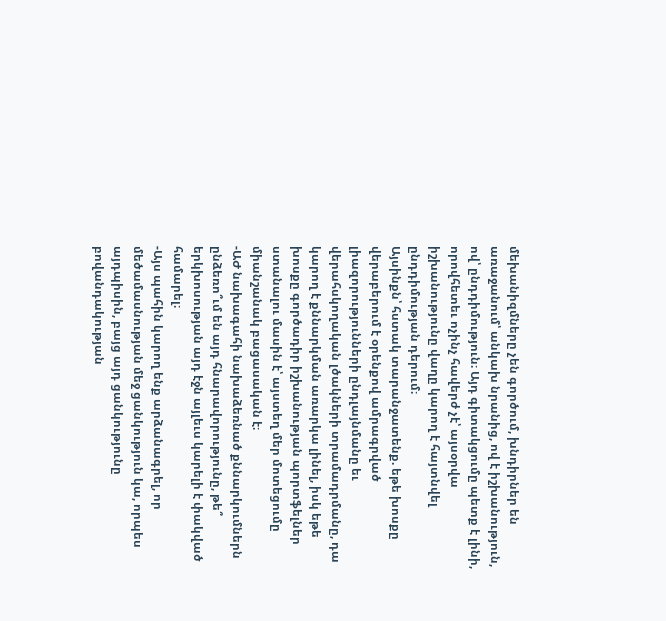մեխանիզմները չեն գործում, խնդիրներ են առաջանում՝ անկախ նրանից, ով է իշխանություն, ով՝ ընդդիմություն։ Այդ գիտակցումը պետք է լինի, որովհետեւ ոչինչ հավերժ չէ՝ այսօրվա իշխանությունը վաղը կարող է հայտնվել ընդդիմության դերում։
Այսինքն՝ հստակ տարանջատենք. եթե խոսքը վերաբերում է օրենքով ամրագրված լիազորությունների ընդլայնմանը եւ վերահսկողական լծակների տրամադրմանը, դա կարող է քննարկման առարկա լինել, իսկ եթե խոսքը գործադիր իշխանության պորտֆելներ ստանալու մասին է՝ այստեղ մեր մոտեցումը միանշանակ բացասական է։
-ԱԺ նախագահի նախաձեռնած քննարկումներն ընձեռո՞ւմ են այդ հնարավորությունը, թե՞ երկխոսության այդ էջն այլեւս կարելի է փակված համարել։
-Այս պահին կարող ենք արձանագրել, որ մեծամասնության մեջ ցանկություն կա, որպես այդպիսին, բայց այդ ցանկությունը բովանդակության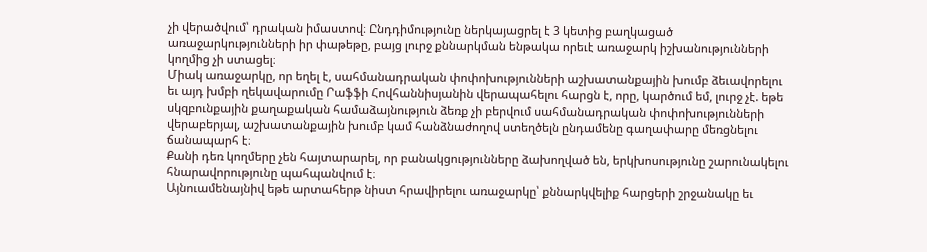չի վերածվում՝ դրական իմաստով։ Ընդդիմությունը ներկայացրել է 3 կետից բաղկացած առաջարկությունների իր փաթեթը, բայց լուրջ քննարկման ենթակա որեւէ առաջարկ իշխանությունների կողմից չի ստացել։
Միակ առաջարկը, որ եղել է, սահմանադրական փոփոխությունների աշխատանքային խումբ ձեւավորելու եւ այդ խմբի ղեկավարումը Րաֆֆի Հովհաննիսյանին վերապահելու հարցն է, որը, կարծում եմ, լուրջ չէ. եթե սկզբունքային քաղաքական համաձայնություն ձեռք չի բերվում սահմանադրական փոփոխությունների վերաբերյալ, աշխատանքային խումբ կամ հանձնաժողով ստեղծելն ընդամենը գաղափարը մեռցնելու ճանապարհ է։
Քանի դեռ կողմերը չեն հայտարարել, որ բանակցությունները ձախողված են, երկխոսությունը շարունակելու հնարավորությունը պահպանվում է։
Այնուամենայնիվ եթե արտահերթ նիստ հրավիրելու առաջարկը՝ քննարկվելիք հարցերի շրջանակը եւ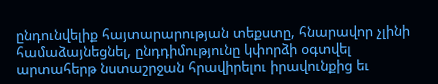ընդունվելիք հայտարարության տեքստը, հնարավոր չլինի համաձայնեցնել, ընդդիմությունը կփորձի օգտվել արտահերթ նստաշրջան հրավիրելու իրավունքից եւ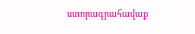ստորագրահավաք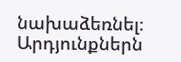նախաձեռնել։ Արդյունքներն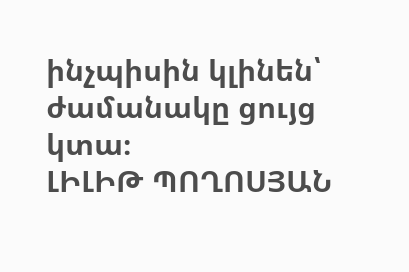ինչպիսին կլինեն՝ ժամանակը ցույց կտա։
ԼԻԼԻԹ ՊՈՂՈՍՅԱՆ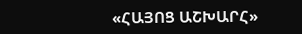«ՀԱՅՈՑ ԱՇԽԱՐՀ»